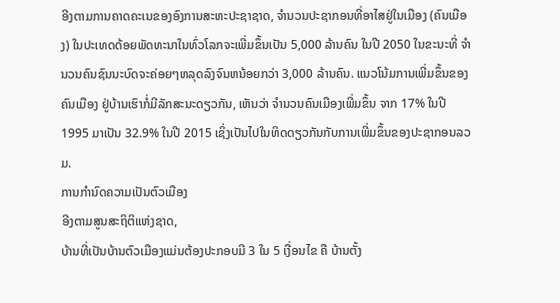ອີງຕາມການຄາດຄະເນຂອງອົງການສະຫະປະຊາຊາດ, ຈໍານວນປະຊາກອນທີ່ອາໄສຢູ່ໃນເມືອງ (ຄົນເມືອງ) ໃນປະເທດດ້ອຍພັດທະນາໃນທົ່ວໂລກຈະເພີ່ມຂຶ້ນເປັນ 5,000 ລ້ານຄົນ ໃນປີ 2050 ໃນຂະນະທີ່ ຈໍານວນຄົນຊົນນະບົດຈະຄ່ອຍໆຫລຸດລົງຈົນຫນ້ອຍກວ່າ 3,000 ລ້ານຄົນ. ແນວໂນ້ມການເພີ່ມຂຶ້ນຂອງຄົນເມືອງ ຢູ່ບ້ານເຮົາກໍ່ມີລັກສະນະດຽວກັນ, ເຫັນວ່າ ຈຳນວນຄົນເມືອງເພີ່ມຂຶ້ນ ຈາກ 17% ໃນປີ 1995 ມາເປັນ 32.9% ໃນປີ 2015 ເຊິ່ງເປັນໄປໃນທິດດຽວກັນກັບການເພີ່ມຂຶ້ນຂອງປະຊາກອນລວມ.
ການກຳນົດຄວາມເປັນຕົວເມືອງ
ອີງຕາມສູນສະຖິຕິແຫ່ງຊາດ,
ບ້ານທີ່ເປັນບ້ານຕົວເມືອງແມ່ນຕ້ອງປະກອບມີ 3 ໃນ 5 ເງື່ອນໄຂ ຄື ບ້ານຕັ້ງ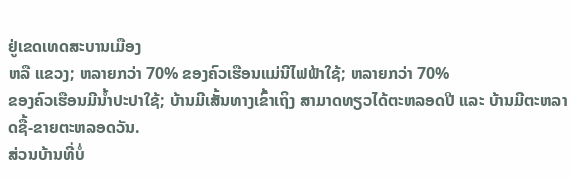ຢູ່ເຂດເທດສະບານເມືອງ
ຫລື ແຂວງ; ຫລາຍກວ່າ 70% ຂອງຄົວເຮືອນແມ່ນີໄຟຟ້າໃຊ້; ຫລາຍກວ່າ 70%
ຂອງຄົວເຮືອນມີນໍ້າປະປາໃຊ້; ບ້ານມີເສັ້ນທາງເຂົ້າເຖິງ ສາມາດທຽວໄດ້ຕະຫລອດປີ ແລະ ບ້ານມີຕະຫລາດຊື້-ຂາຍຕະຫລອດວັນ.
ສ່ວນບ້ານທີ່ບໍ່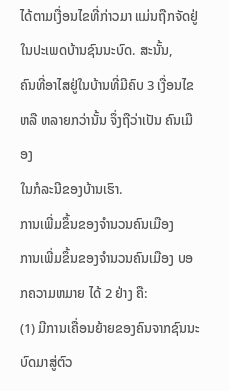ໄດ້ຕາມເງື່ອນໄຂທີ່ກ່າວມາ ແມ່ນຖືກຈັດຢູ່ໃນປະເພດບ້ານຊົນນະບົດ. ສະນັ້ນ,
ຄົນທີ່ອາໄສຢູ່ໃນບ້ານທີ່ມີຄົບ 3 ເງື່ອນໄຂ ຫລື ຫລາຍກວ່ານັ້ນ ຈຶ່ງຖືວ່າເປັນ ຄົນເມືອງ
ໃນກໍລະນີຂອງບ້ານເຮົາ.
ການເພີ່ມຂຶ້ນຂອງຈຳນວນຄົນເມືອງ
ການເພີ່ມຂຶ້ນຂອງຈຳນວນຄົນເມືອງ ບອກຄວາມຫມາຍ ໄດ້ 2 ຢ່າງ ຄື:
(1) ມີການເຄື່ອນຍ້າຍຂອງຄົນຈາກຊົນນະບົດມາສູ່ຕົວ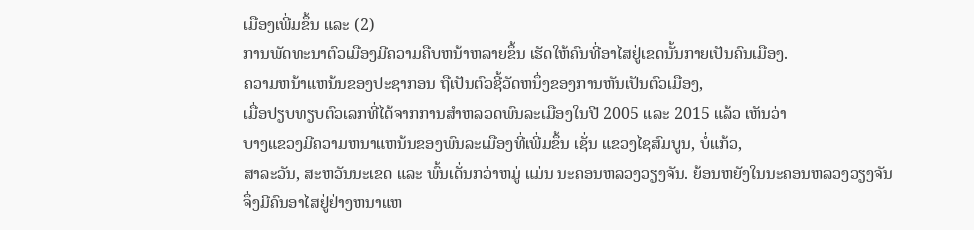ເມືອງເພີ່ມຂຶ້ນ ແລະ (2)
ການພັດທະນາຕົວເມືອງມີຄວາມຄືບຫນ້າຫລາຍຂຶ້ນ ເຮັດໃຫ້ຄົນທີ່ອາໄສຢູ່ເຂດນັ້ນກາຍເປັນຄົນເມືອງ.
ຄວາມຫນ້າແຫນ້ນຂອງປະຊາກອນ ຖືເປັນຕົວຊີ້ວັດຫນຶ່ງຂອງການຫັນເປັນຕົວເມືອງ,
ເມື່ອປຽບທຽບຕົວເລກທີ່ໄດ້ຈາກການສຳຫລວດພົນລະເມືອງໃນປີ 2005 ແລະ 2015 ແລ້ວ ເຫັນວ່າ
ບາງແຂວງມີຄວາມຫນາແຫນ້ນຂອງພົນລະເມືອງທີ່ເພີ່ມຂຶ້ນ ເຊັ່ນ ແຂວງໄຊສົມບູນ, ບໍ່ແກ້ວ,
ສາລະວັນ, ສະຫວັນນະເຂດ ແລະ ພົ້ນເດັ່ນກວ່າຫມູ່ ແມ່ນ ນະຄອນຫລວງວຽງຈັນ. ຍ້ອນຫຍັງໃນນະຄອນຫລວງວຽງຈັນ
ຈຶ່ງມີຄົນອາໄສຢູ່ຢ່າງຫນາແຫ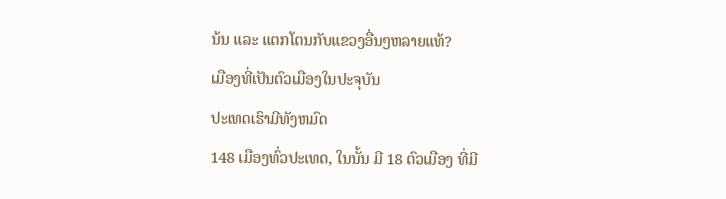ນ້ນ ແລະ ແຕກໂຕນກັບແຂວງອື່ນໆຫລາຍແທ້?
ເມືອງທີ່ເປັນຕົວເມືອງໃນປະຈຸບັນ
ປະເທດເຮົາມີທັງຫມົດ
148 ເມືອງທົ່ວປະເທດ, ໃນນັ້ນ ມີ 18 ຕົວເມືອງ ທີ່ມີ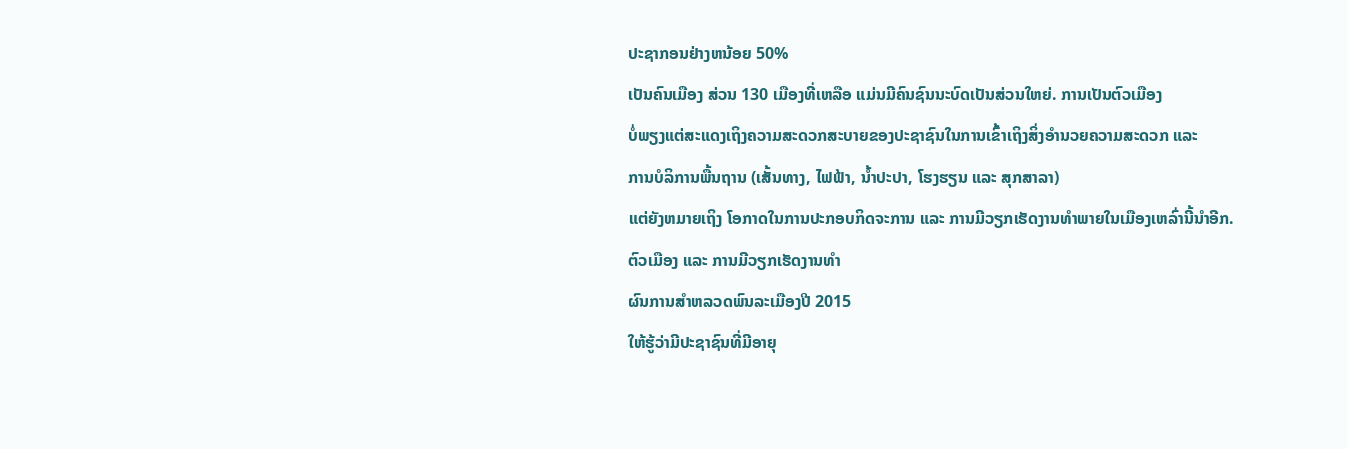ປະຊາກອນຢ່າງຫນ້ອຍ 50%
ເປັນຄົນເມືອງ ສ່ວນ 130 ເມືອງທີ່ເຫລືອ ແມ່ນມີຄົນຊົນນະບົດເປັນສ່ວນໃຫຍ່. ການເປັນຕົວເມືອງ
ບໍ່ພຽງແຕ່ສະແດງເຖິງຄວາມສະດວກສະບາຍຂອງປະຊາຊົນໃນການເຂົ້າເຖິງສິ່ງອຳນວຍຄວາມສະດວກ ແລະ
ການບໍລິການພື້ນຖານ (ເສັ້ນທາງ, ໄຟຟ້າ, ນໍ້າປະປາ, ໂຮງຮຽນ ແລະ ສຸກສາລາ)
ແຕ່ຍັງຫມາຍເຖິງ ໂອກາດໃນການປະກອບກິດຈະການ ແລະ ການມີວຽກເຮັດງານທໍາພາຍໃນເມືອງເຫລົ່ານີ້ນໍາອີກ.
ຕົວເມືອງ ແລະ ການມີວຽກເຮັດງານທຳ
ຜົນການສຳຫລວດພົນລະເມືອງປີ 2015
ໃຫ້ຮູ້ວ່າມີປະຊາຊົນທີ່ມີອາຍຸ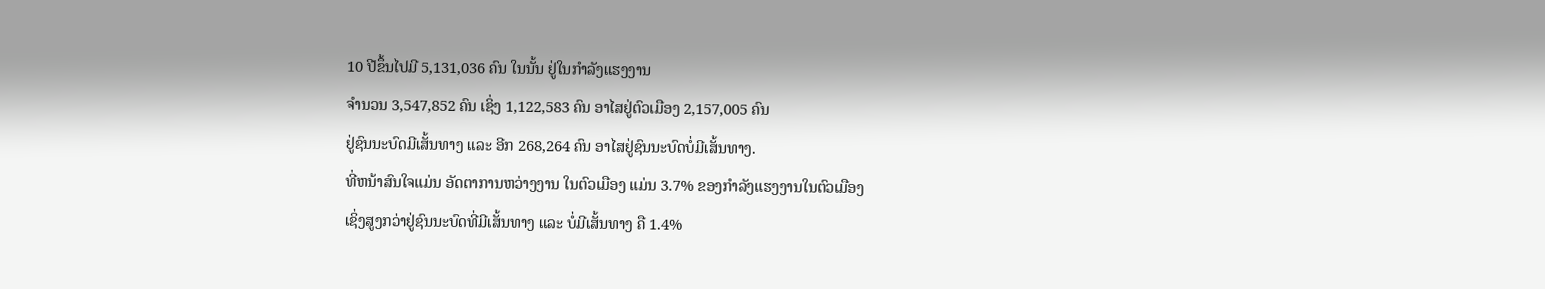10 ປີຂຶ້ນໄປມີ 5,131,036 ຄົນ ໃນນັ້ນ ຢູ່ໃນກຳລັງແຮງງານ
ຈຳນວນ 3,547,852 ຄົນ ເຊິ່ງ 1,122,583 ຄົນ ອາໄສຢູ່ຕົວເມືອງ 2,157,005 ຄົນ
ຢູ່ຊົນນະບົດມີເສັ້ນທາງ ແລະ ອີກ 268,264 ຄົນ ອາໄສຢູ່ຊົນນະບົດບໍ່ມີເສັ້ນທາງ.
ທີ່ຫນ້າສົນໃຈແມ່ນ ອັດຕາການຫວ່າງງານ ໃນຕົວເມືອງ ແມ່ນ 3.7% ຂອງກຳລັງແຮງງານໃນຕົວເມືອງ
ເຊິ່ງສູງກວ່າຢູ່ຊົນນະບົດທີ່ມີເສັ້ນທາງ ແລະ ບໍ່ມີເສັ້ນທາງ ຄື 1.4%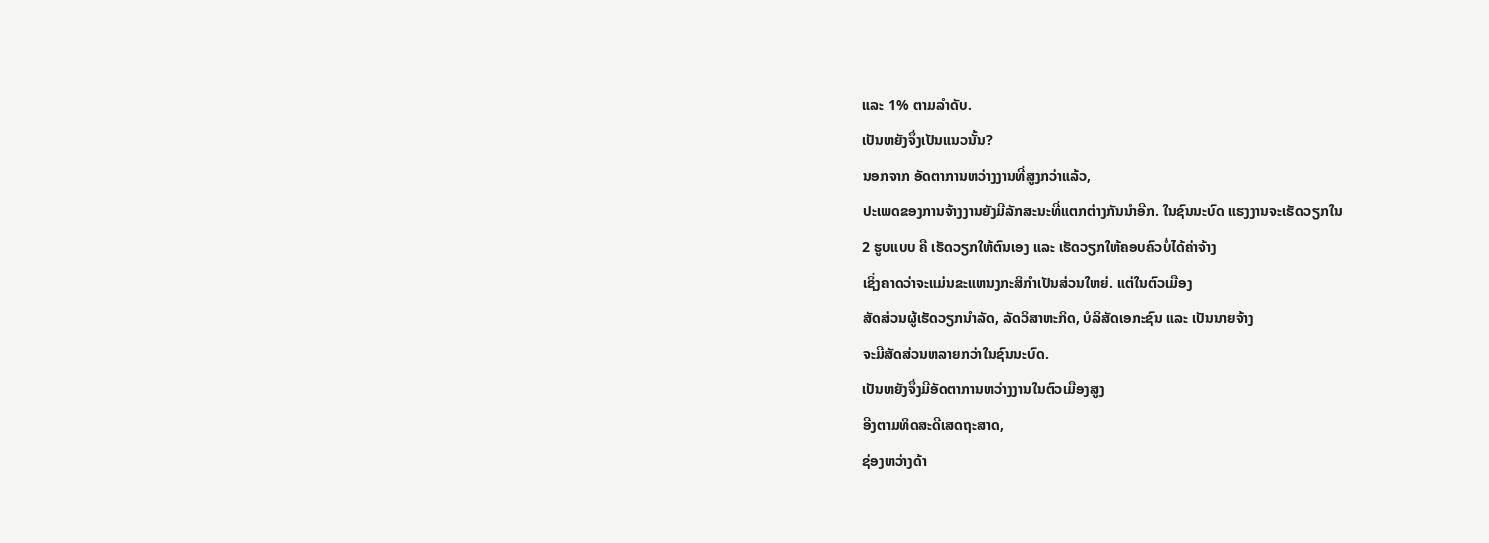ແລະ 1% ຕາມລຳດັບ.
ເປັນຫຍັງຈຶ່ງເປັນແນວນັ້ນ?
ນອກຈາກ ອັດຕາການຫວ່າງງານທີ່ສູງກວ່າແລ້ວ,
ປະເພດຂອງການຈ້າງງານຍັງມີລັກສະນະທີ່ແຕກຕ່າງກັນນຳອີກ. ໃນຊົນນະບົດ ແຮງງານຈະເຮັດວຽກໃນ
2 ຮູບແບບ ຄື ເຮັດວຽກໃຫ້ຕົນເອງ ແລະ ເຮັດວຽກໃຫ້ຄອບຄົວບໍ່ໄດ້ຄ່າຈ້າງ
ເຊິ່ງຄາດວ່າຈະແມ່ນຂະແຫນງກະສິກໍາເປັນສ່ວນໃຫຍ່. ແຕ່ໃນຕົວເມືອງ
ສັດສ່ວນຜູ້ເຮັດວຽກນໍາລັດ, ລັດວິສາຫະກິດ, ບໍລິສັດເອກະຊົນ ແລະ ເປັນນາຍຈ້າງ
ຈະມີສັດສ່ວນຫລາຍກວ່າໃນຊົນນະບົດ.
ເປັນຫຍັງຈຶ່ງມີອັດຕາການຫວ່າງງານໃນຕົວເມືອງສູງ
ອີງຕາມທິດສະດີເສດຖະສາດ,
ຊ່ອງຫວ່າງດ້າ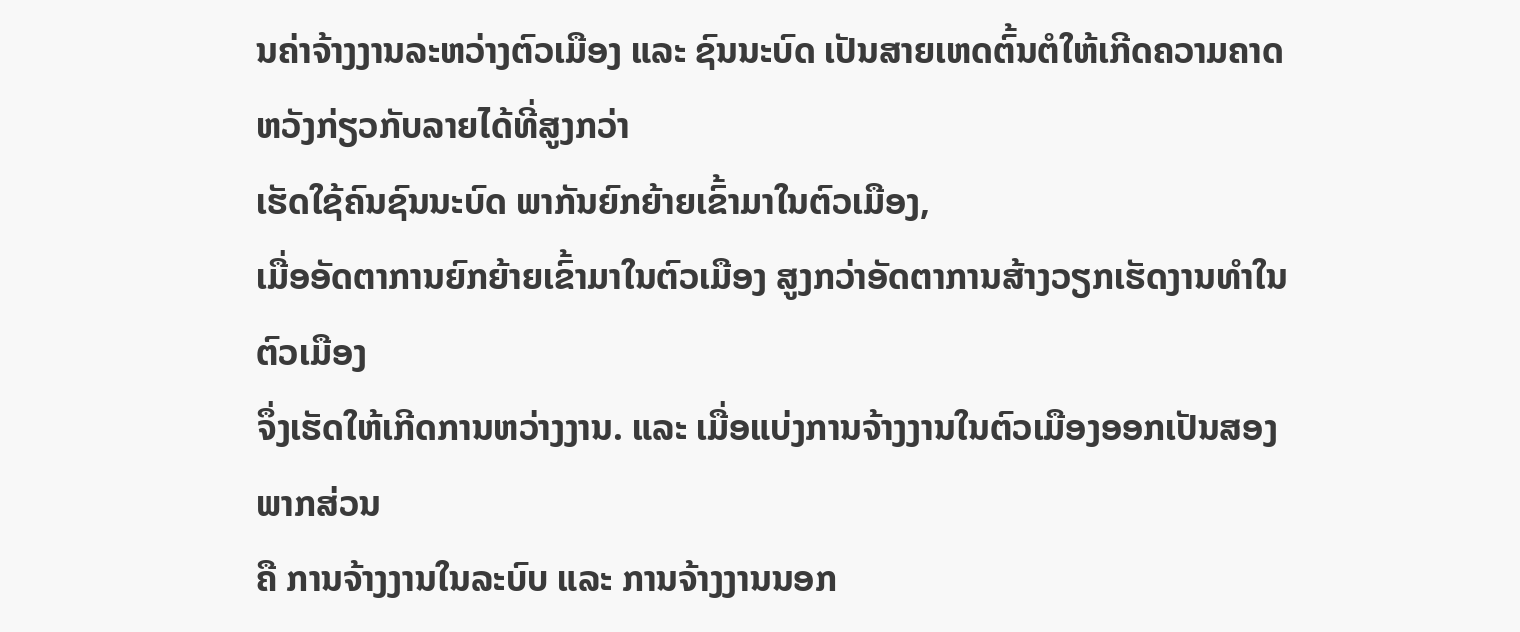ນຄ່າຈ້າງງານລະຫວ່າງຕົວເມືອງ ແລະ ຊົນນະບົດ ເປັນສາຍເຫດຕົ້ນຕໍໃຫ້ເກີດຄວາມຄາດຫວັງກ່ຽວກັບລາຍໄດ້ທີ່ສູງກວ່າ
ເຮັດໃຊ້ຄົນຊົນນະບົດ ພາກັນຍົກຍ້າຍເຂົ້າມາໃນຕົວເມືອງ,
ເມື່ອອັດຕາການຍົກຍ້າຍເຂົ້າມາໃນຕົວເມືອງ ສູງກວ່າອັດຕາການສ້າງວຽກເຮັດງານທຳໃນຕົວເມືອງ
ຈຶ່ງເຮັດໃຫ້ເກີດການຫວ່າງງານ. ແລະ ເມື່ອແບ່ງການຈ້າງງານໃນຕົວເມືອງອອກເປັນສອງພາກສ່ວນ
ຄື ການຈ້າງງານໃນລະບົບ ແລະ ການຈ້າງງານນອກ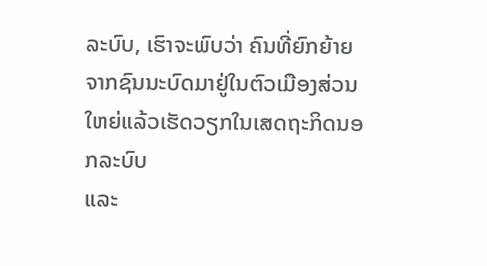ລະບົບ, ເຮົາຈະພົບວ່າ ຄົນທີ່ຍົກຍ້າຍຈາກຊົນນະບົດມາຢູ່ໃນຕົວເມືອງສ່ວນໃຫຍ່ແລ້ວເຮັດວຽກໃນເສດຖະກິດນອກລະບົບ
ແລະ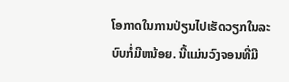ໂອກາດໃນການປ່ຽນໄປເຮັດວຽກໃນລະບົບກໍ່ມີຫນ້ອຍ. ນີ້ແມ່ນວົງຈອນທີ່ມີ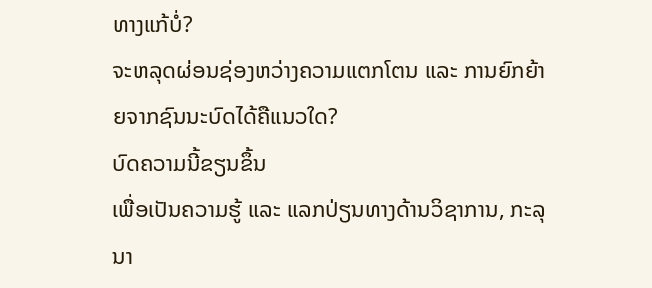ທາງແກ້ບໍ່?
ຈະຫລຸດຜ່ອນຊ່ອງຫວ່າງຄວາມແຕກໂຕນ ແລະ ການຍົກຍ້າຍຈາກຊົນນະບົດໄດ້ຄືແນວໃດ?
ບົດຄວາມນີ້ຂຽນຂຶ້ນ
ເພື່ອເປັນຄວາມຮູ້ ແລະ ແລກປ່ຽນທາງດ້ານວິຊາການ, ກະລຸນາ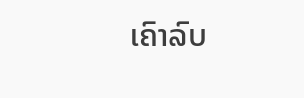ເຄົາລົບ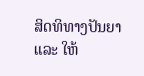ສິດທິທາງປັນຍາ ແລະ ໃຫ້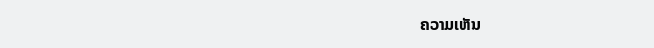ຄວາມເຫັນ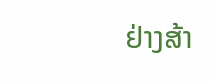ຢ່າງສ້າ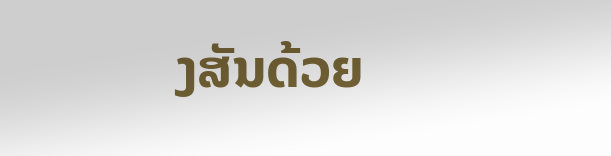ງສັນດ້ວຍ